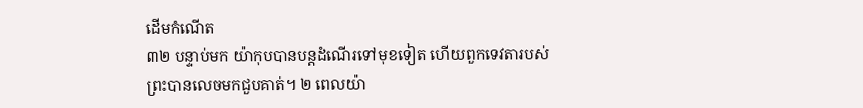ដើមកំណើត
៣២ បន្ទាប់មក យ៉ាកុបបានបន្តដំណើរទៅមុខទៀត ហើយពួកទេវតារបស់ព្រះបានលេចមកជួបគាត់។ ២ ពេលយ៉ា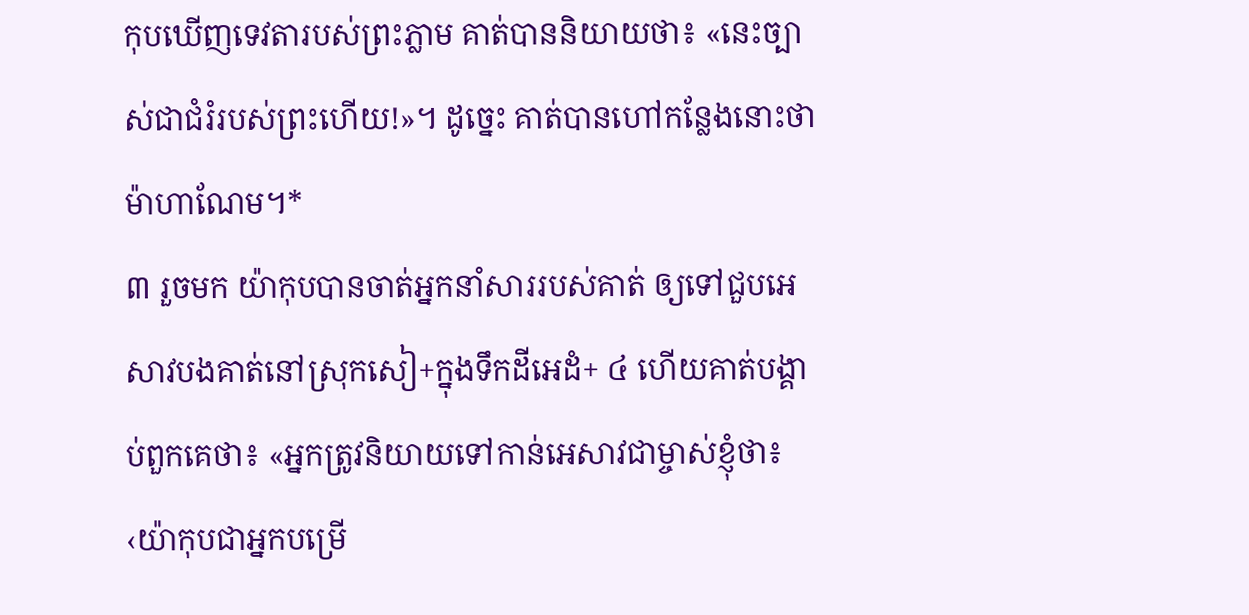កុបឃើញទេវតារបស់ព្រះភ្លាម គាត់បាននិយាយថា៖ «នេះច្បាស់ជាជំរំរបស់ព្រះហើយ!»។ ដូច្នេះ គាត់បានហៅកន្លែងនោះថាម៉ាហាណែម។*
៣ រួចមក យ៉ាកុបបានចាត់អ្នកនាំសាររបស់គាត់ ឲ្យទៅជួបអេសាវបងគាត់នៅស្រុកសៀ+ក្នុងទឹកដីអេដំ+ ៤ ហើយគាត់បង្គាប់ពួកគេថា៖ «អ្នកត្រូវនិយាយទៅកាន់អេសាវជាម្ចាស់ខ្ញុំថា៖ ‹យ៉ាកុបជាអ្នកបម្រើ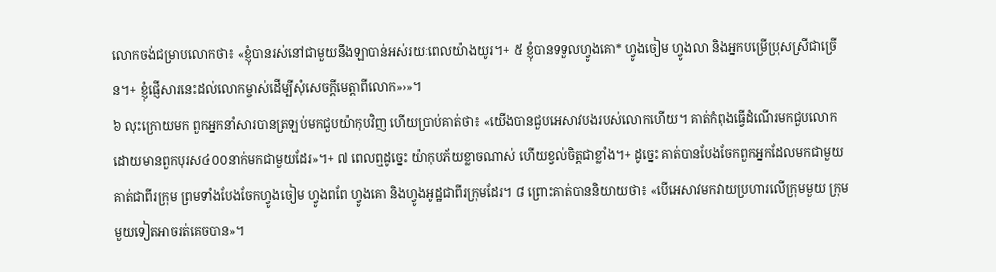លោកចង់ជម្រាបលោកថា៖ «ខ្ញុំបានរស់នៅជាមួយនឹងឡាបាន់អស់រយៈពេលយ៉ាងយូរ។+ ៥ ខ្ញុំបានទទួលហ្វូងគោ* ហ្វូងចៀម ហ្វូងលា និងអ្នកបម្រើប្រុសស្រីជាច្រើន។+ ខ្ញុំផ្ញើសារនេះដល់លោកម្ចាស់ដើម្បីសុំសេចក្ដីមេត្តាពីលោក»›»។
៦ លុះក្រោយមក ពួកអ្នកនាំសារបានត្រឡប់មកជួបយ៉ាកុបវិញ ហើយប្រាប់គាត់ថា៖ «យើងបានជួបអេសាវបងរបស់លោកហើយ។ គាត់កំពុងធ្វើដំណើរមកជួបលោកដោយមានពួកបុរស៤០០នាក់មកជាមួយដែរ»។+ ៧ ពេលឮដូច្នេះ យ៉ាកុបភ័យខ្លាចណាស់ ហើយខ្វល់ចិត្តជាខ្លាំង។+ ដូច្នេះ គាត់បានបែងចែកពួកអ្នកដែលមកជាមួយគាត់ជាពីរក្រុម ព្រមទាំងបែងចែកហ្វូងចៀម ហ្វូងពពែ ហ្វូងគោ និងហ្វូងអូដ្ឋជាពីរក្រុមដែរ។ ៨ ព្រោះគាត់បាននិយាយថា៖ «បើអេសាវមកវាយប្រហារលើក្រុមមួយ ក្រុមមួយទៀតអាចរត់គេចបាន»។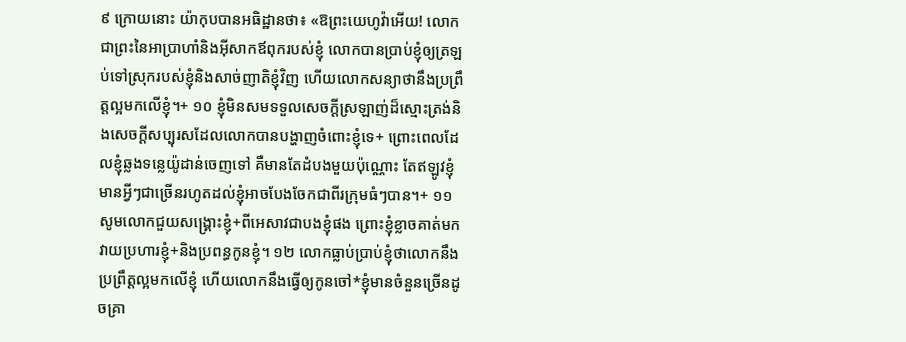៩ ក្រោយនោះ យ៉ាកុបបានអធិដ្ឋានថា៖ «ឱព្រះយេហូវ៉ាអើយ! លោកជាព្រះនៃអាប្រាហាំនិងអ៊ីសាកឪពុករបស់ខ្ញុំ លោកបានប្រាប់ខ្ញុំឲ្យត្រឡប់ទៅស្រុករបស់ខ្ញុំនិងសាច់ញាតិខ្ញុំវិញ ហើយលោកសន្យាថានឹងប្រព្រឹត្តល្អមកលើខ្ញុំ។+ ១០ ខ្ញុំមិនសមទទួលសេចក្ដីស្រឡាញ់ដ៏ស្មោះត្រង់និងសេចក្ដីសប្បុរសដែលលោកបានបង្ហាញចំពោះខ្ញុំទេ+ ព្រោះពេលដែលខ្ញុំឆ្លងទន្លេយ៉ូដាន់ចេញទៅ គឺមានតែដំបងមួយប៉ុណ្ណោះ តែឥឡូវខ្ញុំមានអ្វីៗជាច្រើនរហូតដល់ខ្ញុំអាចបែងចែកជាពីរក្រុមធំៗបាន។+ ១១ សូមលោកជួយសង្គ្រោះខ្ញុំ+ពីអេសាវជាបងខ្ញុំផង ព្រោះខ្ញុំខ្លាចគាត់មកវាយប្រហារខ្ញុំ+និងប្រពន្ធកូនខ្ញុំ។ ១២ លោកធ្លាប់ប្រាប់ខ្ញុំថាលោកនឹងប្រព្រឹត្តល្អមកលើខ្ញុំ ហើយលោកនឹងធ្វើឲ្យកូនចៅ*ខ្ញុំមានចំនួនច្រើនដូចគ្រា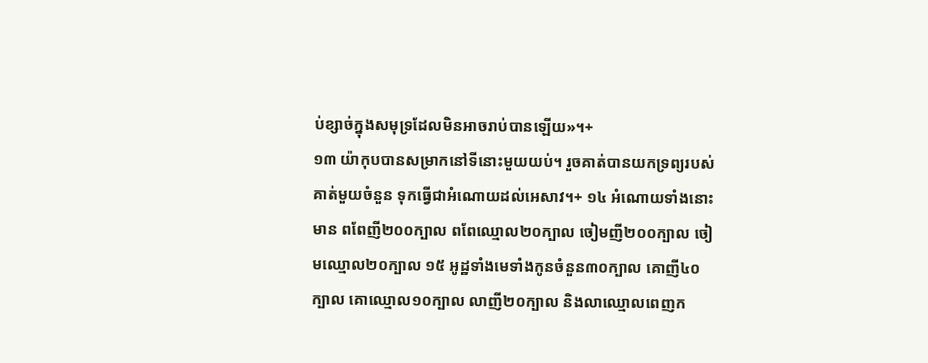ប់ខ្សាច់ក្នុងសមុទ្រដែលមិនអាចរាប់បានឡើយ»។+
១៣ យ៉ាកុបបានសម្រាកនៅទីនោះមួយយប់។ រួចគាត់បានយកទ្រព្យរបស់គាត់មួយចំនួន ទុកធ្វើជាអំណោយដល់អេសាវ។+ ១៤ អំណោយទាំងនោះមាន ពពែញី២០០ក្បាល ពពែឈ្មោល២០ក្បាល ចៀមញី២០០ក្បាល ចៀមឈ្មោល២០ក្បាល ១៥ អូដ្ឋទាំងមេទាំងកូនចំនួន៣០ក្បាល គោញី៤០ក្បាល គោឈ្មោល១០ក្បាល លាញី២០ក្បាល និងលាឈ្មោលពេញក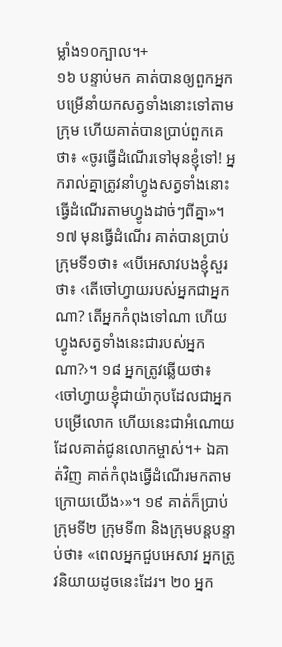ម្លាំង១០ក្បាល។+
១៦ បន្ទាប់មក គាត់បានឲ្យពួកអ្នកបម្រើនាំយកសត្វទាំងនោះទៅតាមក្រុម ហើយគាត់បានប្រាប់ពួកគេថា៖ «ចូរធ្វើដំណើរទៅមុនខ្ញុំទៅ! អ្នករាល់គ្នាត្រូវនាំហ្វូងសត្វទាំងនោះធ្វើដំណើរតាមហ្វូងដាច់ៗពីគ្នា»។ ១៧ មុនធ្វើដំណើរ គាត់បានប្រាប់ក្រុមទី១ថា៖ «បើអេសាវបងខ្ញុំសួរថា៖ ‹តើចៅហ្វាយរបស់អ្នកជាអ្នកណា? តើអ្នកកំពុងទៅណា ហើយហ្វូងសត្វទាំងនេះជារបស់អ្នកណា?›។ ១៨ អ្នកត្រូវឆ្លើយថា៖ ‹ចៅហ្វាយខ្ញុំជាយ៉ាកុបដែលជាអ្នកបម្រើលោក ហើយនេះជាអំណោយដែលគាត់ជូនលោកម្ចាស់។+ ឯគាត់វិញ គាត់កំពុងធ្វើដំណើរមកតាមក្រោយយើង›»។ ១៩ គាត់ក៏ប្រាប់ក្រុមទី២ ក្រុមទី៣ និងក្រុមបន្តបន្ទាប់ថា៖ «ពេលអ្នកជួបអេសាវ អ្នកត្រូវនិយាយដូចនេះដែរ។ ២០ អ្នក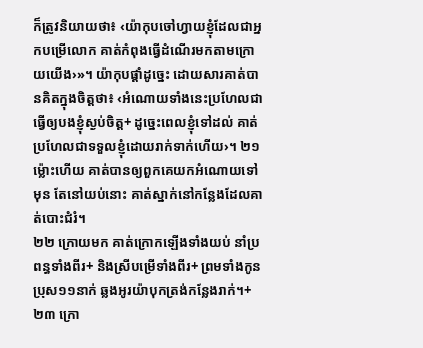ក៏ត្រូវនិយាយថា៖ ‹យ៉ាកុបចៅហ្វាយខ្ញុំដែលជាអ្នកបម្រើលោក គាត់កំពុងធ្វើដំណើរមកតាមក្រោយយើង›»។ យ៉ាកុបផ្ដាំដូច្នេះ ដោយសារគាត់បានគិតក្នុងចិត្តថា៖ ‹អំណោយទាំងនេះប្រហែលជាធ្វើឲ្យបងខ្ញុំស្ងប់ចិត្ត+ ដូច្នេះពេលខ្ញុំទៅដល់ គាត់ប្រហែលជាទទួលខ្ញុំដោយរាក់ទាក់ហើយ›។ ២១ ម្ល៉ោះហើយ គាត់បានឲ្យពួកគេយកអំណោយទៅមុន តែនៅយប់នោះ គាត់ស្នាក់នៅកន្លែងដែលគាត់បោះជំរំ។
២២ ក្រោយមក គាត់ក្រោកឡើងទាំងយប់ នាំប្រពន្ធទាំងពីរ+ និងស្រីបម្រើទាំងពីរ+ ព្រមទាំងកូនប្រុស១១នាក់ ឆ្លងអូរយ៉ាបុកត្រង់កន្លែងរាក់។+ ២៣ ក្រោ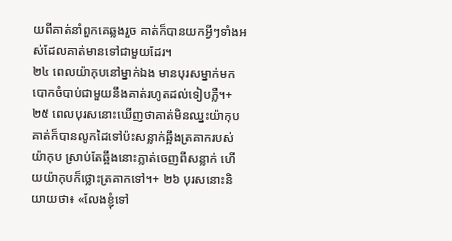យពីគាត់នាំពួកគេឆ្លងរួច គាត់ក៏បានយកអ្វីៗទាំងអស់ដែលគាត់មានទៅជាមួយដែរ។
២៤ ពេលយ៉ាកុបនៅម្នាក់ឯង មានបុរសម្នាក់មកបោកចំបាប់ជាមួយនឹងគាត់រហូតដល់ទៀបភ្លឺ។+ ២៥ ពេលបុរសនោះឃើញថាគាត់មិនឈ្នះយ៉ាកុប គាត់ក៏បានលូកដៃទៅប៉ះសន្លាក់ឆ្អឹងត្រគាករបស់យ៉ាកុប ស្រាប់តែឆ្អឹងនោះភ្លាត់ចេញពីសន្លាក់ ហើយយ៉ាកុបក៏ថ្លោះត្រគាកទៅ។+ ២៦ បុរសនោះនិយាយថា៖ «លែងខ្ញុំទៅ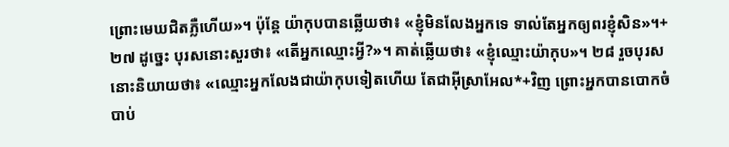ព្រោះមេឃជិតភ្លឺហើយ»។ ប៉ុន្តែ យ៉ាកុបបានឆ្លើយថា៖ «ខ្ញុំមិនលែងអ្នកទេ ទាល់តែអ្នកឲ្យពរខ្ញុំសិន»។+ ២៧ ដូច្នេះ បុរសនោះសួរថា៖ «តើអ្នកឈ្មោះអ្វី?»។ គាត់ឆ្លើយថា៖ «ខ្ញុំឈ្មោះយ៉ាកុប»។ ២៨ រួចបុរសនោះនិយាយថា៖ «ឈ្មោះអ្នកលែងជាយ៉ាកុបទៀតហើយ តែជាអ៊ីស្រាអែល*+វិញ ព្រោះអ្នកបានបោកចំបាប់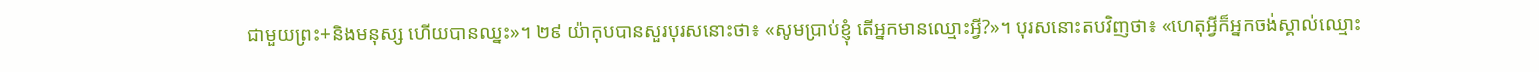ជាមួយព្រះ+និងមនុស្ស ហើយបានឈ្នះ»។ ២៩ យ៉ាកុបបានសួរបុរសនោះថា៖ «សូមប្រាប់ខ្ញុំ តើអ្នកមានឈ្មោះអ្វី?»។ បុរសនោះតបវិញថា៖ «ហេតុអ្វីក៏អ្នកចង់ស្គាល់ឈ្មោះ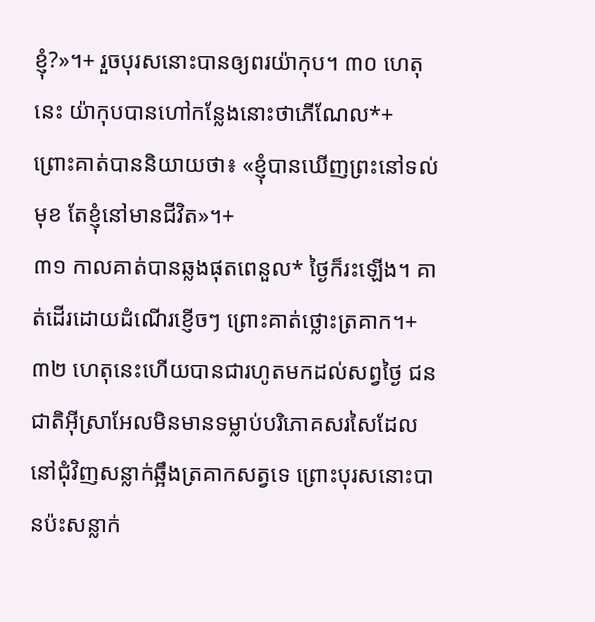ខ្ញុំ?»។+ រួចបុរសនោះបានឲ្យពរយ៉ាកុប។ ៣០ ហេតុនេះ យ៉ាកុបបានហៅកន្លែងនោះថាភើណែល*+ ព្រោះគាត់បាននិយាយថា៖ «ខ្ញុំបានឃើញព្រះនៅទល់មុខ តែខ្ញុំនៅមានជីវិត»។+
៣១ កាលគាត់បានឆ្លងផុតពេនួល* ថ្ងៃក៏រះឡើង។ គាត់ដើរដោយដំណើរខ្ញើចៗ ព្រោះគាត់ថ្លោះត្រគាក។+ ៣២ ហេតុនេះហើយបានជារហូតមកដល់សព្វថ្ងៃ ជនជាតិអ៊ីស្រាអែលមិនមានទម្លាប់បរិភោគសរសៃដែលនៅជុំវិញសន្លាក់ឆ្អឹងត្រគាកសត្វទេ ព្រោះបុរសនោះបានប៉ះសន្លាក់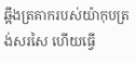ឆ្អឹងត្រគាករបស់យ៉ាកុបត្រង់សរសៃ ហើយធ្វើ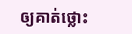ឲ្យគាត់ថ្លោះ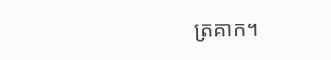ត្រគាក។